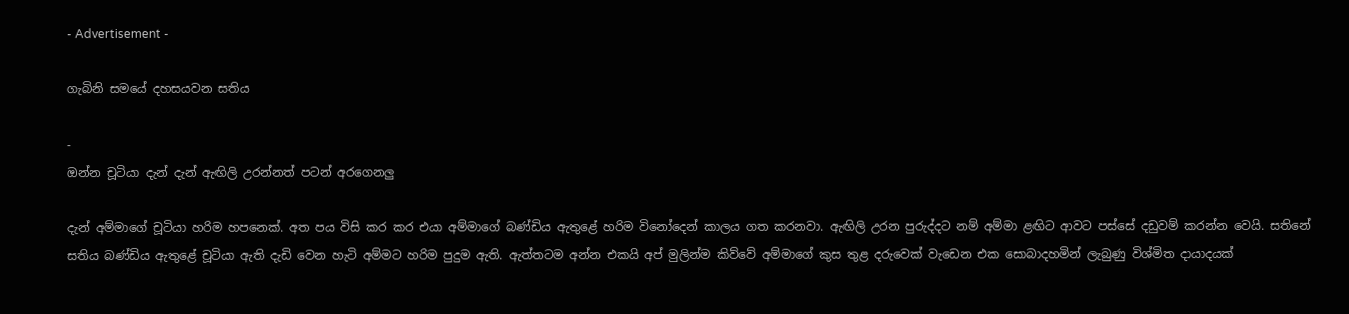- Advertisement -

ගැබිනි සමයේ දහසයවන සතිය

-
ඔන්න චූටියා දැන් දැන් ඇඟිලි උරන්නත් පටන් අරගෙනලු

දැන් අම්මාගේ චූටියා හරිම හපනෙක්. අත පය විසි කර කර එයා අම්මාගේ බණ්ඩිය ඇතුළේ හරිම විනෝදෙන් කාලය ගත කරනවා. ඇඟිලි උරන පුරුද්දට නම් අම්මා ළඟිට ආවට පස්සේ දඩුවම් කරන්න වෙයි. සතිනේ සතිය බණ්ඩිය ඇතුළේ චූටියා ඇති දැඩි වෙන හැටි අම්මට හරිම පුදුම ඇති. ඇත්තටම අන්න එකයි අප් මුලින්ම කිව්වේ අම්මාගේ කුස තුළ දරුවෙක් වැඩෙන එක සොබාදහමින් ලැබුණු විශ්මිත දායාදයක්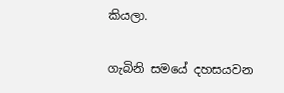කියලා.

ගැබිනි සමයේ දහසයවන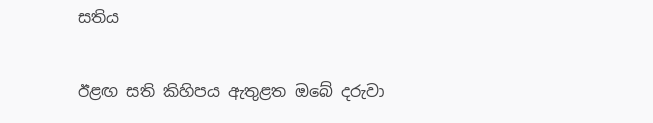සතිය

ඊළඟ සති කිහිපය ඇතුළත ඔබේ දරුවා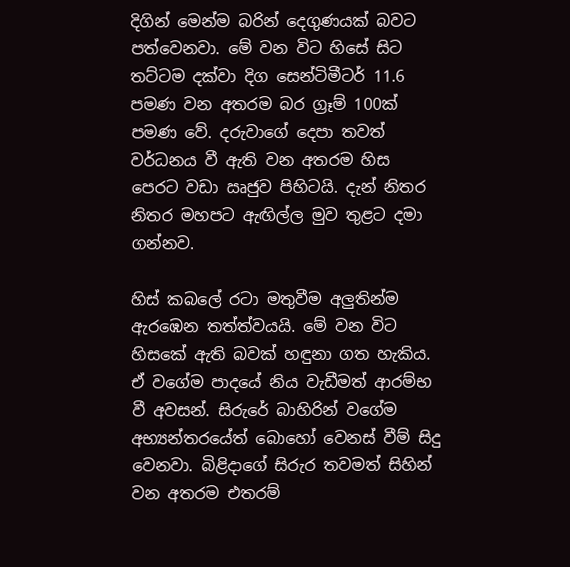දිගින් මෙන්ම බරින් දෙගුණයක් බවට පත්වෙනවා. මේ වන විට හිසේ සිට තට්ටම දක්වා දිග සෙන්ටිමීටර් 11.6 පමණ වන අතරම බර ග්‍රෑම් 100ක් පමණ වේ. දරුවාගේ දෙපා තවත් වර්ධනය වී ඇති වන අතරම හිස පෙරට වඩා ඍජුව පිහිටයි. දැන් නිතර නිතර මහපට ඇඟිල්ල මුව තුළට දමා ගන්නව.

හිස් කබලේ රටා මතුවීම අලුතින්ම ඇරඹෙන තත්ත්වයයි. මේ වන විට හිසකේ ඇති බවක් හඳුනා ගත හැකිය. ඒ වගේම පාදයේ නිය වැඩීමත් ආරම්භ වී අවසන්. සිරුරේ බාහිරින් වගේම අභ්‍යන්තරයේත් බොහෝ වෙනස් වීම් සිදු වෙනවා. බිළිදාගේ සිරුර තවමත් සිහින් වන අතරම එතරම්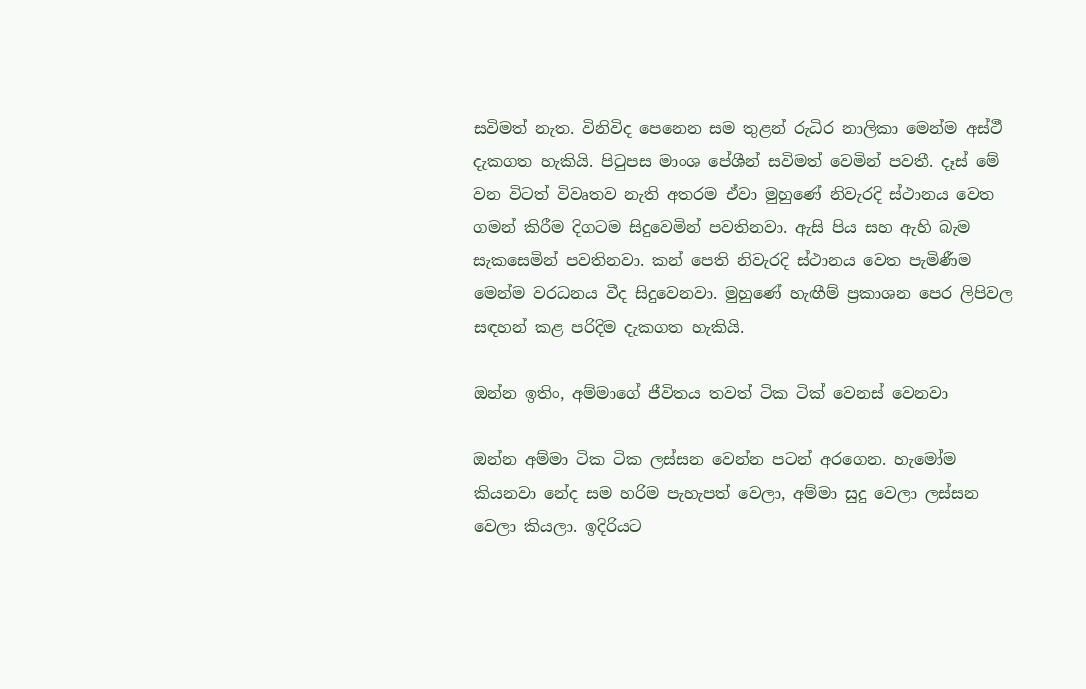සවිමත් නැත. විනිවිද පෙනෙන සම තුළන් රුධිර නාලිකා මෙන්ම අස්ථී දැකගත හැකියි. පිටුපස මාංශ පේශීන් සවිමත් වෙමින් පවතී. දෑස් මේ වන විටත් විවෘතව නැති අතරම ඒවා මුහුණේ නිවැරදි ස්ථානය වෙත ගමන් කිරීම දිගටම සිදුවෙමින් පවතිනවා. ඇසි පිය සහ ඇහි බැම සැකසෙමින් පවතිනවා. කන් පෙති නිවැරදි ස්ථානය වෙත පැමිණීම මෙන්ම වරධනය වීද සිදුවෙනවා. මුහුණේ හැඟීම් ප්‍රකාශන පෙර ලිපිවල සඳහන් කළ පරිදිම දැකගත හැකියි.

ඔන්න ඉතිං, අම්මාගේ ජීවිතය තවත් ටික ටික් වෙනස් වෙනවා

ඔන්න අම්මා ටික ටික ලස්සන වෙන්න පටන් අරගෙන. හැමෝම කියනවා නේද සම හරිම පැහැපත් වෙලා, අම්මා සුදු වෙලා ලස්සන වෙලා කියලා. ඉදිරියට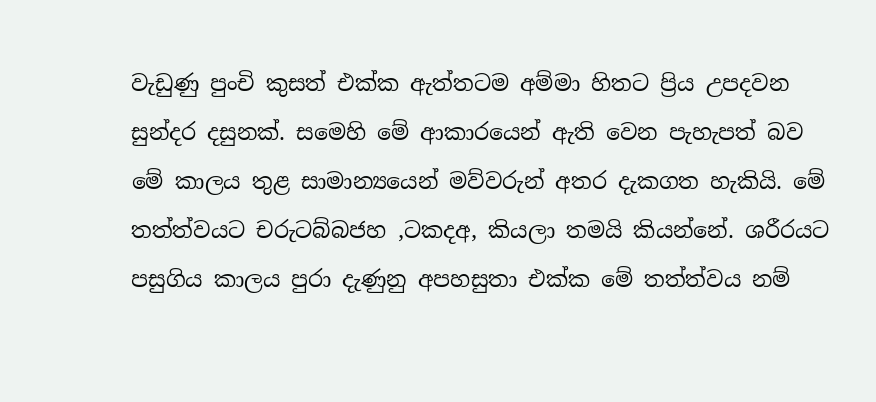වැඩුණු පුංචි කුසත් එක්ක ඇත්තටම අම්මා හිතට ප්‍රිය උපදවන සුන්දර දසුනක්. සමෙහි මේ ආකාරයෙන් ඇති වෙන පැහැපත් බව මේ කාලය තුළ සාමාන්‍යයෙන් මව්වරුන් අතර දැකගත හැකියි. මේ තත්ත්වයට චරුටබ්බජහ ,ටකදඅ, කියලා තමයි කියන්නේ. ශරීරයට පසුගිය කාලය පුරා දැණුනු අපහසුතා එක්ක මේ තත්ත්වය නම්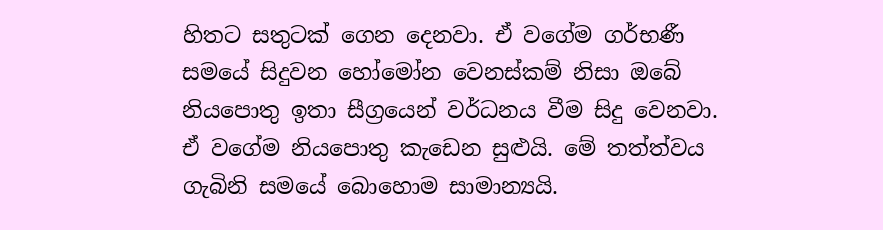හිතට සතුටක් ගෙන දෙනවා. ඒ වගේම ගර්භණී සමයේ සිදුවන හෝමෝන වෙනස්කම් නිසා ඔබේ නියපොතු ඉතා සීග්‍රයෙන් වර්ධනය වීම සිදු වෙනවා. ඒ වගේම නියපොතු කැඩෙන සුළුයි. මේ තත්ත්වය ගැබිනි සමයේ බොහොම සාමාන්‍යයි.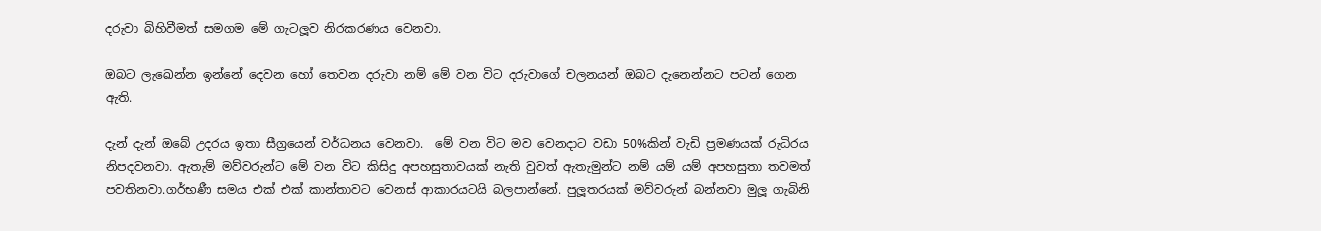දරුවා බිහිවීමත් සමගම මේ ගැටලූව නිරකරණය වෙනවා.

ඔබට ලැඛෙන්න ඉන්නේ දෙවන හෝ තෙවන දරුවා නම් මේ වන විට දරුවාගේ චලනයන් ඔබට දැනෙන්නට පටන් ගෙන ඇති.

දැන් දැන් ඔබේ උදරය ඉතා සීග්‍රයෙන් වර්ධනය වෙනවා.  මේ වන විට මව වෙනදාට වඩා 50%කින් වැඩි ප්‍රමණයක් රුධිරය නිපදවනවා. ඇතැම් මව්වරුන්ට මේ වන විට කිසිදු අපහසුතාවයක් නැති වුවත් ඇතැමුන්ට නම් යම් යම් අපහසුතා තවමත් පවතිනවා.ගර්භණී සමය එක් එක් කාන්තාවට වෙනස් ආකාරයටයි බලපාන්නේ. පුලූතරයක් මව්වරුන් බන්නවා මුලූ ගැබිනි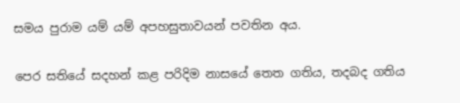සමය පුරාම යම් යම් අපහසුතාවයන් පවතින අය.

පෙර සතියේ සදහන් කළ පරිදිම නාසයේ තෙත ගතිය, තදබද ගතිය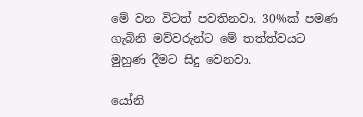මේ වන විටත් පවතිනවා. 30%ක් පමණ ගැබිනි මව්වරුන්ට මේ තත්ත්වයට මුහුණ දීමට සිදු වෙනවා.

යෝනි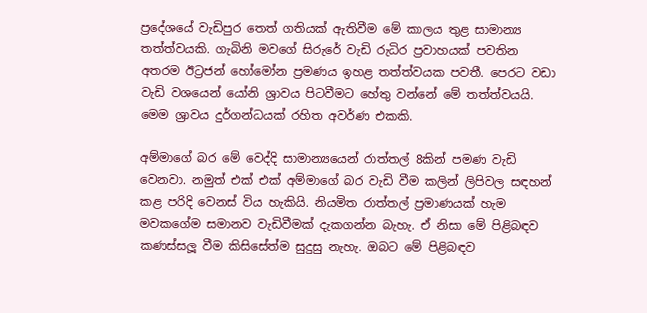ප්‍රදේශයේ වැඩිපුර තෙත් ගතියක් ඇතිවීම මේ කාලය තුළ සාමාන්‍ය තත්ත්වයකි. ගැබිනි මවගේ සිරුරේ වැඩි රුධිර ප්‍රවාහයක් පවතින අතරම ඊට්‍රජන් හෝමෝන ප්‍රමණය ඉහළ තත්ත්වයක පවතී. පෙරට වඩා වැඩි වශයෙන් යෝනි ශ්‍රාවය පිටවීමට හේතු වන්නේ මේ තත්ත්වයයි. මෙම ශ්‍රාවය දුර්ගන්ධයක් රහිත අවර්ණ එකකි.

අම්මාගේ බර මේ වෙද්දි සාමාන්‍යයෙන් රාත්තල් 8කින් පමණ වැඩි වෙනවා. නමුත් එක් එක් අම්මාගේ බර වැඩි වීම කලින් ලිපිවල සඳහන් කළ පරිදි වෙනස් විය හැකියි. නියමිත රාත්තල් ප්‍රමාණයක් හැම මවකගේම සමානව වැඩිවීමක් දැකගන්න බැහැ. ඒ නිසා මේ පිළිබඳව කණස්සලූ වීම කිසිසේත්ම සුදුසු නැහැ. ඔබට මේ පිළිබඳව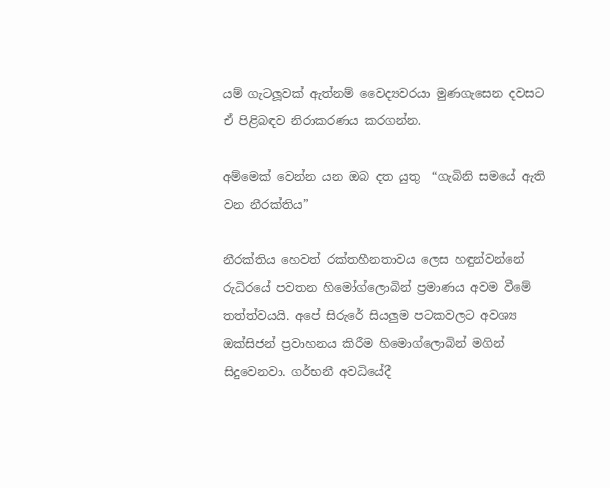යම් ගැටලූවක් ඇත්නම් වෛද්‍යවරයා මුණගැසෙන දවසට ඒ පිළිබඳව නිරාකරණය කරගන්න.

අම්මෙක් වෙන්න යන ඔබ දත යුතු  “ගැබිනි සමයේ ඇති වන නීරක්තිය”

නීරක්තිය හෙවත් රක්තහීනතාවය ලෙස හඳුන්වන්නේ රුධිරයේ පවතන හිමෝග්ලොබින් ප්‍රමාණය අවම වීමේ තත්ත්වයයි. අපේ සිරුරේ සියලුම පටකවලට අවශ්‍ය ඔක්සිජන් ප්‍රවාහනය කිරීම හිමොග්ලොබින් මගින් සිදුවෙනවා. ගර්භනී අවධියේදී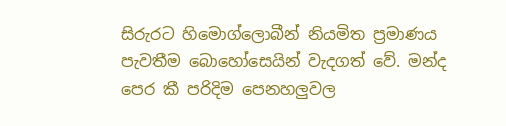සිරුරට හිමොග්ලොබීන් නියමිත ප්‍රමාණය පැවතීම බොහෝසෙයින් වැදගත් වේ. මන්ද පෙර කී පරිදිම පෙනහලුවල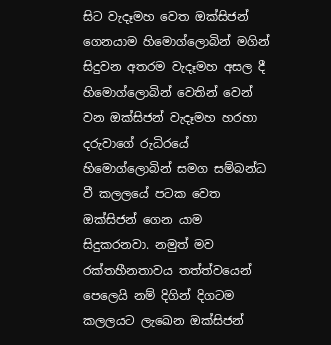සිට වැදෑමහ වෙත ඔක්සිජන් ගෙනයාම හිමොග්ලොබින් මගින් සිදුවන අතරම වැදෑමහ අසල දී හිමොග්ලොබින් වෙතින් වෙන් වන ඔක්සිජන් වැදෑමහ හරහා දරුවාගේ රුධිරයේ හිමොග්ලොබින් සමග සම්බන්ධ වී කලලයේ පටක වෙත ඔක්සිජන් ගෙන යාම සිදුකරනවා. නමුත් මව රක්තහීනතාවය තත්ත්වයෙන් පෙලෙයි නම් දිගින් දිගටම කලලයට ලැඛෙන ඔක්සිජන්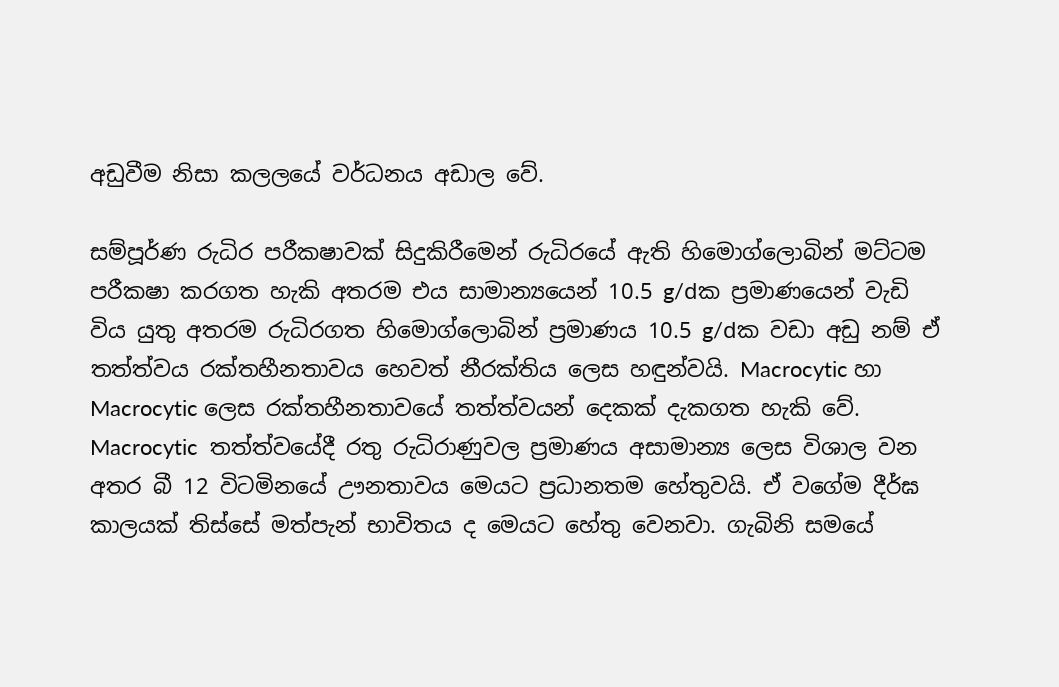අඩුවීම නිසා කලලයේ වර්ධනය අඩාල වේ.

සම්පූර්ණ රුධිර පරීක‍ෂාවක් සිදුකිරීමෙන් රුධිරයේ ඇති හිමොග්ලොබින් මට්ටම පරීක‍ෂා කරගත හැකි අතරම එය සාමාන්‍යයෙන් 10.5 g/dක ප්‍රමාණයෙන් වැඩි විය යුතු අතරම රුධිරගත හිමොග්ලොබින් ප්‍රමාණය 10.5 g/dක වඩා අඩු නම් ඒ තත්ත්වය රක්තහීනතාවය හෙවත් නීරක්තිය ලෙස හඳුන්වයි. Macrocytic හා Macrocytic ලෙස රක්තහීනතාවයේ තත්ත්වයන් දෙකක් දැකගත හැකි වේ. Macrocytic  තත්ත්වයේදී රතු රුධිරාණුවල ප්‍රමාණය අසාමාන්‍ය ලෙස විශාල වන අතර බී 12 විටමිනයේ ඌනතාවය මෙයට ප්‍රධානතම හේතුවයි. ඒ වගේම දීර්ඝ කාලයක් තිස්සේ මත්පැන් භාවිතය ද මෙයට හේතු වෙනවා. ගැබිනි සමයේ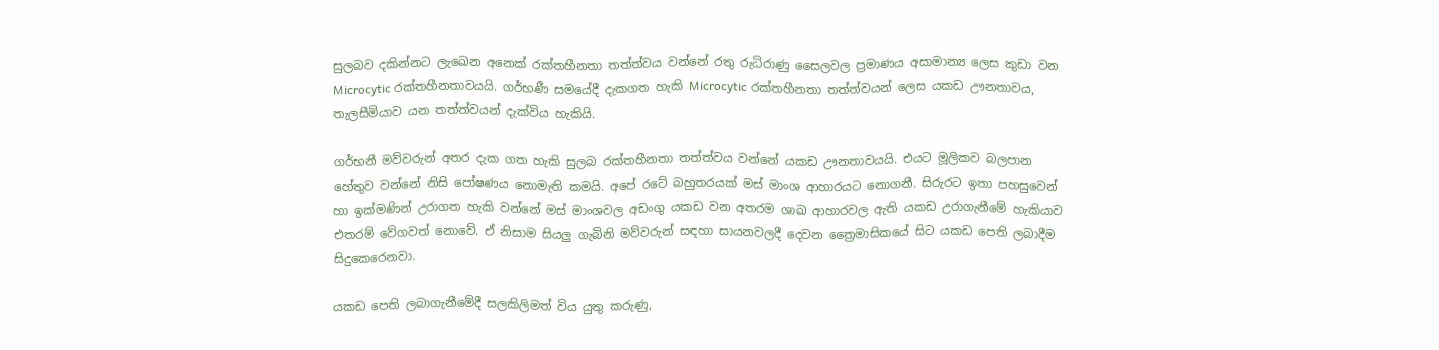සුලබව දකින්නට ලැඛෙන අනෙක් රක්තහීනතා තත්ත්වය වන්නේ රතු රුධිරාණු සෛලවල ප්‍රමාණය අසාමාන්‍ය ලෙස කුඩා වන Microcytic රක්තහීනතාවයයි. ගර්භණී සමයේදී දැකගත හැකි Microcytic රක්තහීනතා තත්ත්වයන් ලෙස යකඩ ඌනතාවය, තැලසීමියාව යන තත්ත්වයන් දැක්විය හැකියි.

ගර්භනී මව්වරුන් අතර දැක ගත හැකි සුලබ රක්තහීනතා තත්ත්වය වන්නේ යකඩ ඌනතාවයයි. එයට මූලිකව බලපාන හේතුව වන්නේ නිසි පෝෂණය නොමැති කමයි. අපේ රටේ බහුතරයක් මස් මාංශ ආහාරයට නොගනී. සිරුරට ඉතා පහසුවෙන් හා ඉක්මණින් උරාගත හැකි වන්නේ මස් මාංශවල අඩංගු යකඩ වන අතරම ශාඛ ආහාරවල ඇති යකඩ උරාගැනීමේ හැකියාව එතරම් වේගවත් නොවේ. ඒ නිසාම සියලු ගැබිනි මව්වරුන් සඳහා සායනවලදී දෙවන ත්‍රෛමාසිකයේ සිට යකඩ පෙති ලබාදීම සිදුකෙරෙනවා.

යකඩ පෙති ලබාගැනීමේදී සලකිලිමත් විය යුතු කරුණු,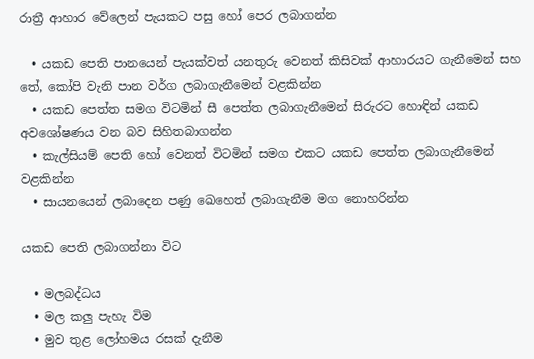රාත්‍රී ආහාර වේලෙන් පැයකට පසු හෝ පෙර ලබාගන්න

  • යකඩ පෙති පානයෙන් පැයක්වත් යනතුරු වෙනත් කිසිවක් ආහාරයට ගැනීමෙන් සහ තේ, කෝපි වැනි පාන වර්ග ලබාගැනීමෙන් වළකින්න
  • යකඩ පෙත්ත සමග විටමින් සී පෙත්ත ලබාගැනීමෙන් සිරුරට හොඳින් යකඩ අවශෝෂණය වන බව සිහිතබාගන්න
  • කැල්සියම් පෙති හෝ වෙනත් විටමින් සමග එකට යකඩ පෙත්ත ලබාගැනීමෙන් වළකින්න
  • සායනයෙන් ලබාදෙන පණු ඛෙහෙත් ලබාගැනීම මග නොහරින්න

යකඩ පෙති ලබාගන්නා විට

  • මලබද්ධය
  • මල කලු පැහැ විම
  • මුව තුළ ලෝහමය රසක් දැනීම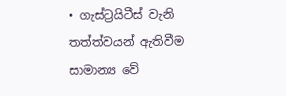• ගැස්ට්‍රයිටීස් වැනි තත්ත්වයන් ඇතිවීම සාමාන්‍ය වේ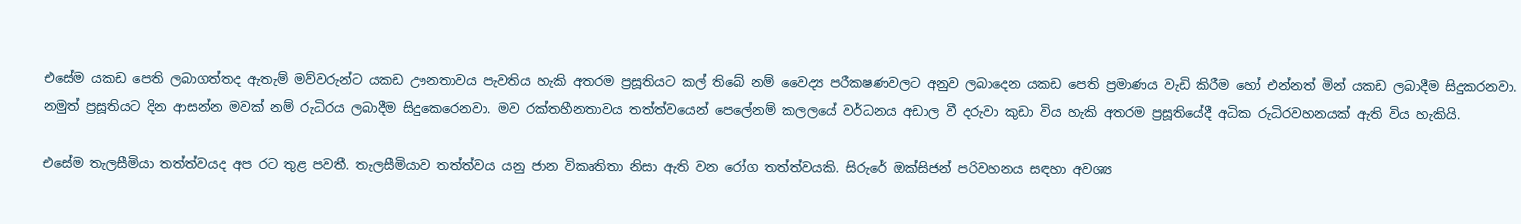එසේම යකඩ පෙති ලබාගත්තද ඇතැම් මව්වරුන්ට යකඩ ඌනතාවය පැවතිය හැකි අතරම ප්‍රසූතියට කල් තිබේ නම් වෛද්‍ය පරීක‍ෂණවලට අනුව ලබාදෙන යකඩ පෙති ප්‍රමාණය වැඩි කිරීම හෝ එන්නත් මින් යකඩ ලබාදීම සිදුකරනවා. නමුත් ප්‍රසූතියට දින ආසන්න මවක් නම් රුධිරය ලබාදීම සිදුකෙරෙනවා. මව රක්තහීනතාවය තත්ත්වයෙන් පෙලේනම් කලලයේ වර්ධනය අඩාල වී දරුවා කුඩා විය හැකි අතරම ප්‍රසූතියේදී අධික රුධිරවහනයක් ඇති විය හැකියි.

එසේම තැලසීමියා තත්ත්වයද අප රට තුළ පවතී. තැලසීමියාව තත්ත්වය යනු ජාන විකෘතිතා නිසා ඇති වන රෝග තත්ත්වයකි. සිරුරේ ඔක්සිජන් පරිවහනය සඳහා අවශ්‍ය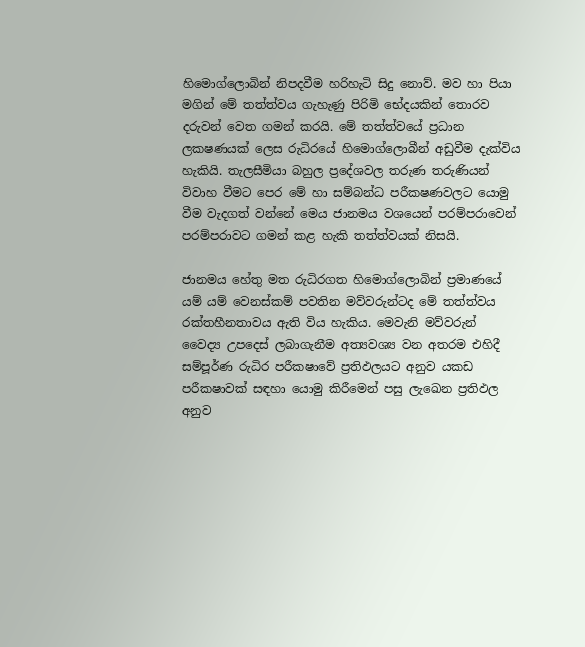හිමොග්ලොබින් නිපදවීම හරිහැටි සිදු නොව්. මව හා පියා මගින් මේ තත්ත්වය ගැහැණු පිරිමි භේදයකින් තොරව දරුවන් වෙත ගමන් කරයි. මේ තත්ත්වයේ ප්‍රධාන ලක‍ෂණයක් ලෙස රුධිරයේ හිමොග්ලොබීන් අඩුවීම දැක්විය හැකියි. තැලසීමියා බහුල ප්‍රදේශවල තරුණ තරුණියන් විවාහ වීමට පෙර මේ හා සම්බන්ධ පරීක‍ෂණවලට යොමු වීම වැදගත් වන්නේ මෙය ජානමය වශයෙන් පරම්පරාවෙන් පරම්පරාවට ගමන් කළ හැකි තත්ත්වයක් නිසයි.

ජානමය හේතු මත රුධිරගත හිමොග්ලොබින් ප්‍රමාණයේ යම් යම් වෙනස්කම් පවතින මව්වරුන්ටද මේ තත්ත්වය රක්තහීනතාවය ඇති විය හැකිය. මෙවැනි මව්වරුන් වෛද්‍ය උපදෙස් ලබාගැනීම අත්‍යවශ්‍ය වන අතරම එහිදී සම්පූර්ණ රුධිර පරීක‍ෂාවේ ප්‍රතිඵලයට අනුව යකඩ පරීක‍ෂාවක් සඳහා යොමු කිරීමෙන් පසු ලැඛෙන ප්‍රතිඵල අනුව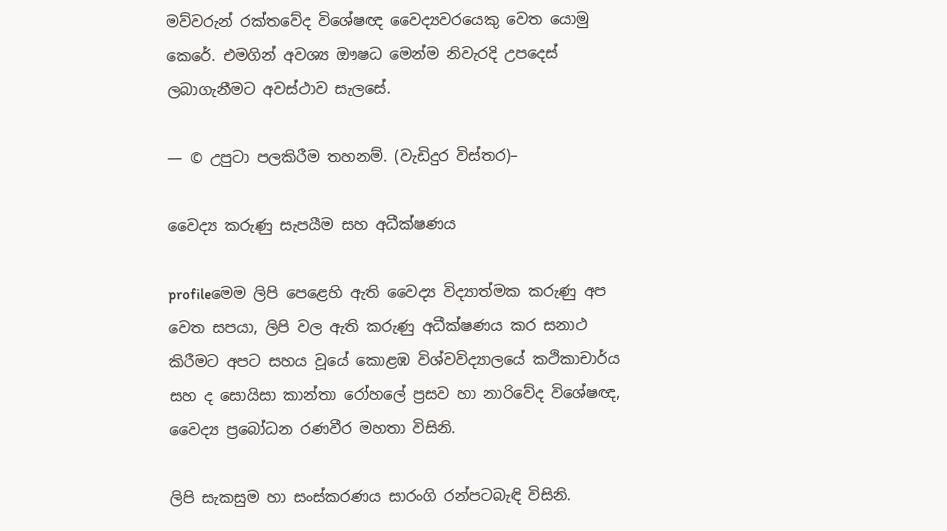මව්වරුන් රක්තවේද විශේෂඥ වෛද්‍යවරයෙකු වෙත යොමු කෙරේ. එමගින් අවශ්‍ය ඖෂධ මෙන්ම නිවැරදි උපදෙස් ලබාගැනීමට අවස්ථාව සැලසේ.

— © උපුටා පලකිරීම තහනම්. (වැඩිදුර විස්තර)–

වෛද්‍ය කරුණු සැපයීම සහ අධීක්ෂණය

profileමෙම ලිපි පෙළෙහි ඇති වෛද්‍ය විද්‍යාත්මක කරුණු අප වෙත සපයා, ලිපි වල ඇති කරුණු අධීක්ෂණය කර සනාථ කිරීමට අපට සහය වූයේ කොළඹ විශ්වවිද්‍යාලයේ කථිකාචාර්ය සහ ද සොයිසා කාන්තා රෝහලේ ප්‍රසව හා නාරිවේද විශේෂඥ, වෛද්‍ය ප්‍රබෝධන රණවීර මහතා විසිනි.

ලිපි සැකසුම හා සංස්කරණය සාරංගි රන්පටබැඳි විසිනි.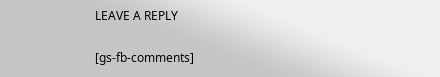LEAVE A REPLY

[gs-fb-comments]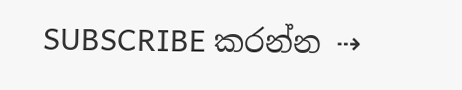SUBSCRIBE කරන්න ⇢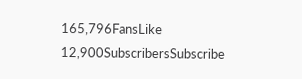165,796FansLike
12,900SubscribersSubscribe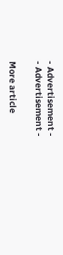- Advertisement -
- Advertisement -

More article